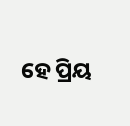ହେ ପ୍ରିୟ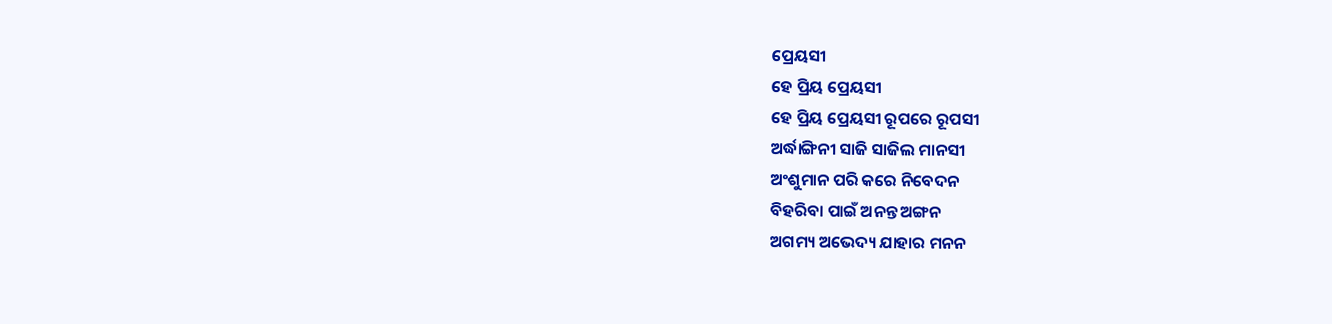ପ୍ରେୟସୀ
ହେ ପ୍ରିୟ ପ୍ରେୟସୀ
ହେ ପ୍ରିୟ ପ୍ରେୟସୀ ରୂପରେ ରୂପସୀ
ଅର୍ଦ୍ଧାଙ୍ଗିନୀ ସାଜି ସାଜିଲ ମାନସୀ
ଅଂଶୁମାନ ପରି କରେ ନିବେଦନ
ବିହରିବା ପାଇଁ ଅନନ୍ତ ଅଙ୍ଗନ
ଅଗମ୍ୟ ଅଭେଦ୍ୟ ଯାହାର ମନନ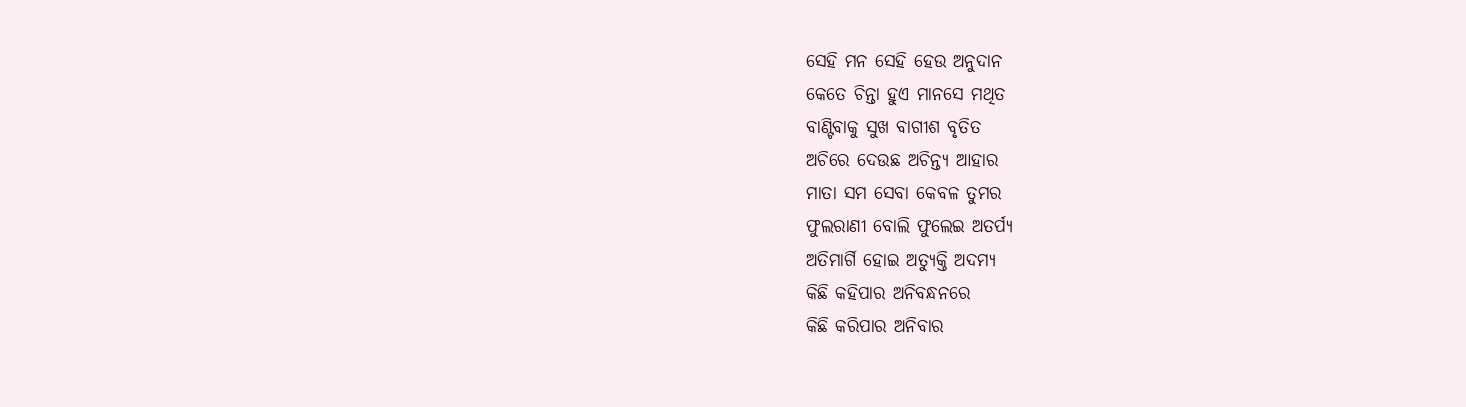ସେହି ମନ ସେହି ହେଉ ଅନୁଦାନ
କେତେ ଚିନ୍ତା ହୁଏ ମାନସେ ମଥିତ
ବାଣ୍ଟିବାକୁ ସୁଖ ବାଗୀଶ ବୃତିତ
ଅଚିରେ ଦେଉଛ ଅଚିନ୍ତ୍ୟ ଆହାର
ମାତା ସମ ସେବା କେବଳ ତୁମର
ଫୁଲରାଣୀ ବୋଲି ଫୁଲେଇ ଅତର୍ପ୍ୟ
ଅତିମାର୍ଗି ହୋଇ ଅତ୍ୟୁକ୍ତି ଅଦମ୍ୟ
କିଛି କହିପାର ଅନିବନ୍ଧନରେ
କିଛି କରିପାର ଅନିବାର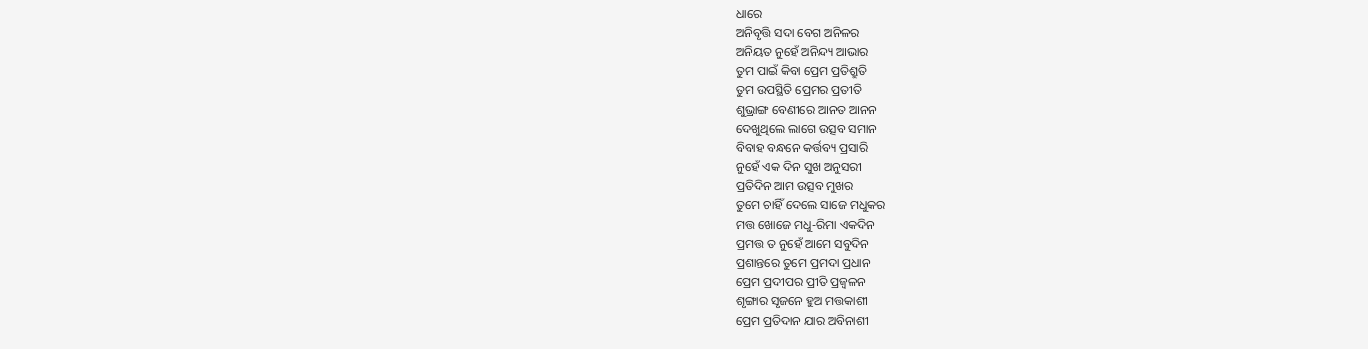ଧାରେ
ଅନିବୃତ୍ତି ସଦା ବେଗ ଅନିଳର
ଅନିୟତ ନୁହେଁ ଅନିନ୍ଦ୍ୟ ଆଭାର
ତୁମ ପାଇଁ କିବା ପ୍ରେମ ପ୍ରତିଶ୍ରୁତି
ତୁମ ଉପସ୍ଥିତି ପ୍ରେମର ପ୍ରତୀତି
ଶୁଭ୍ରାଙ୍ଗ ବେଣୀରେ ଆନତ ଆନନ
ଦେଖୁଥିଲେ ଲାଗେ ଉତ୍ସବ ସମାନ
ବିବାହ ବନ୍ଧନେ କର୍ତ୍ତବ୍ୟ ପ୍ରସାରି
ନୁହେଁ ଏକ ଦିନ ସୁଖ ଅନୁସରୀ
ପ୍ରତିଦିନ ଆମ ଉତ୍ସବ ମୁଖର
ତୁମେ ଚାହିଁ ଦେଲେ ସାଜେ ମଧୁକର
ମତ୍ତ ଖୋଜେ ମଧୁ-ରିମା ଏକଦିନ
ପ୍ରମତ୍ତ ତ ନୁହେଁ ଆମେ ସବୁଦିନ
ପ୍ରଶାନ୍ତରେ ତୁମେ ପ୍ରମଦା ପ୍ରଧାନ
ପ୍ରେମ ପ୍ରଦୀପର ପ୍ରୀତି ପ୍ରଜ୍ଵଳନ
ଶୃଙ୍ଗାର ସୃଜନେ ହୁଅ ମତ୍ତକାଶୀ
ପ୍ରେମ ପ୍ରତିଦାନ ଯାର ଅବିନାଶୀ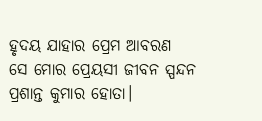ହୃଦୟ ଯାହାର ପ୍ରେମ ଆବରଣ
ସେ ମୋର ପ୍ରେୟସୀ ଜୀବନ ସ୍ପନ୍ଦନ
ପ୍ରଶାନ୍ତ କୁମାର ହୋତା।